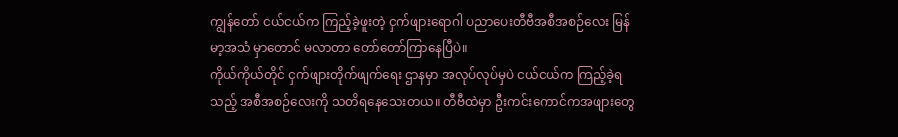ကျွန်တော် ငယ်ငယ်က ကြည့်ခဲ့ဖူးတဲ့ ငှက်ဖျားရောဂါ ပညာပေးတီဗီအစီအစဉ်လေး မြန်မာ့အသံ မှာတောင် မလာတာ တော်တော်ကြာနေပြီပဲ။
ကိုယ်ကိုယ်တိုင် ငှက်ဖျားတိုက်ဖျက်ရေး ဌာနမှာ အလုပ်လုပ်မှပဲ ငယ်ငယ်က ကြည့်ခဲ့ရသည့် အစီအစဉ်လေးကို သတိရနေသေးတယ။ တီဗီထဲမှာ ဦးကင်းကောင်ကအဖျားတွေ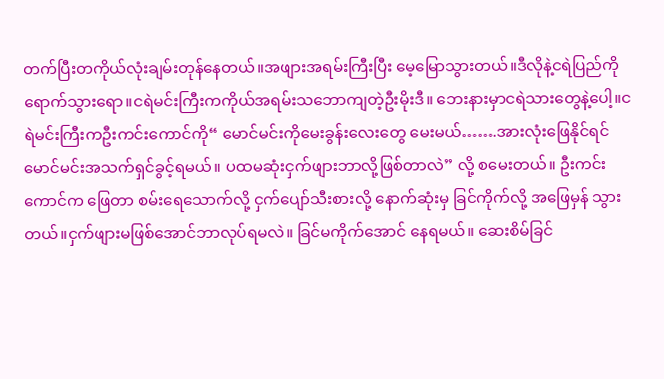တက်ပြီးတကိုယ်လုံးချမ်းတုန်နေတယ်။အဖျားအရမ်းကြီးပြီး မေ့မြောသွားတယ်။ဒီလိုနဲ့ငရဲပြည်ကိုရောက်သွားရော။ငရဲမင်းကြီးကကိုယ်အရမ်းသဘောကျတဲ့ဦးမိုးဒီ။ ဘေးနားမှာငရဲသားတွေနဲ့ပေါ့။ငရဲမင်းကြီးကဦးကင်းကောင်ကို“ မောင်မင်းကိုမေးခွန်းလေးတွေ မေးမယ်…….အားလုံးဖြေနိုင်ရင် မောင်မင်းအသက်ရှင်ခွင့်ရမယ်။ ပထမဆုံးငှက်ဖျားဘာလို့ဖြစ်တာလဲ” လို့ စမေးတယ်။ ဦးကင်းကောင်က ဖြေတာ စမ်းရေသောက်လို့ ငှက်ပျော်သီးစားလို့ နောက်ဆုံးမှ ခြင်ကိုက်လို့ အဖြေမှန် သွားတယ်။ငှက်ဖျားမဖြစ်အောင်ဘာလုပ်ရမလဲ။ ခြင်မကိုက်အောင် နေရမယ်။ ဆေးစိမ်ခြင်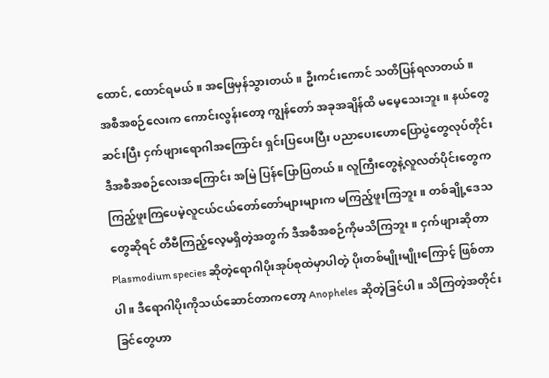ထောင်, ထောင်ရမယ်။ အဖြေမှန်သွားတယ်။ ဦးကင်းကောင် သတိပြန်ရလာတယ်။ အစီအစဉ်လေးက ကောင်းလွန်းတော့ ကျွန်တော် အခုအချိန်ထိ မမေ့သေးဘူး။ နယ်တွေဆင်းပြီး ငှက်ဖျားရောဂါအကြောင်း ရှင်းပြပေးပြီး ပညာပေးဟောပြောပွဲတွေလုပ်တိုင်း ဒီအစီအစဉ်လေးအကြောင်း အမြဲ ပြန်ပြောပြတယ်။ လူကြီးတွေနဲ့လူလတ်ပိုင်းတွေက ကြည့်ဖူးကြပေမဲ့လူငယ်ငယ်တော်တော်များများက မကြည့်ဖူးကြဘူး။ တစ်ချို့ဒေသတွေဆိုရင် တီဗီကြည့်လေ့မရှိတဲ့အတွက် ဒီအစီအစဉ်ကိုမသိကြဘူး။ ငှက်ဖျားဆိုတာ Plasmodium species ဆိုတဲ့ရောဂါပိုးအုပ်စုထဲမှာပါတဲ့ ပိုးတစ်မျိုးမျိုးကြောင့် ဖြစ်တာ ပါ။ ဒီရောဂါပိုးကိုသယ်ဆောင်တာကတော့ Anopheles ဆိုတဲ့ခြင်ပါ။ သိကြတဲ့အတိုင်း ခြင်တွေဟာ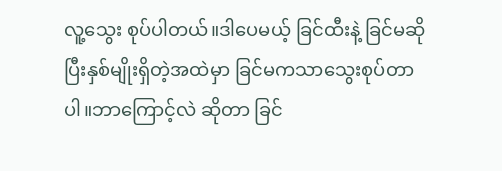လူ့သွေး စုပ်ပါတယ်။ဒါပေမယ့် ခြင်ထီးနဲ့ ခြင်မဆိုပြီးနှစ်မျိုးရှိတဲ့အထဲမှာ ခြင်မကသာသွေးစုပ်တာပါ။ဘာကြောင့်လဲ ဆိုတာ ခြင်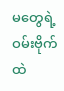မတွေရဲ့ဝမ်းဗိုက်ထဲ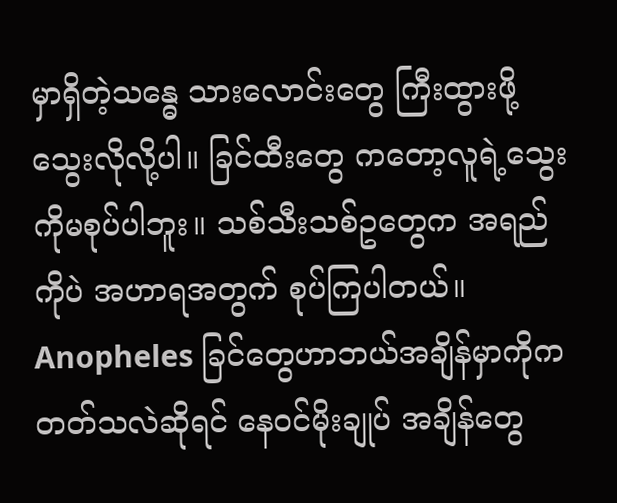မှာရှိတဲ့သန္ဓေ သားလောင်းတွေ ကြီးထွားဖို့သွေးလိုလို့ပါ။ ခြင်ထီးတွေ ကတော့လူရဲ့သွေးကိုမစုပ်ပါဘူး။ သစ်သီးသစ်ဥတွေက အရည်ကိုပဲ အဟာရအတွက် စုပ်ကြပါတယ်။ Anopheles ခြင်တွေဟာဘယ်အချိန်မှာကိုကတတ်သလဲဆိုရင် နေဝင်မိုးချုပ် အချိန်တွေ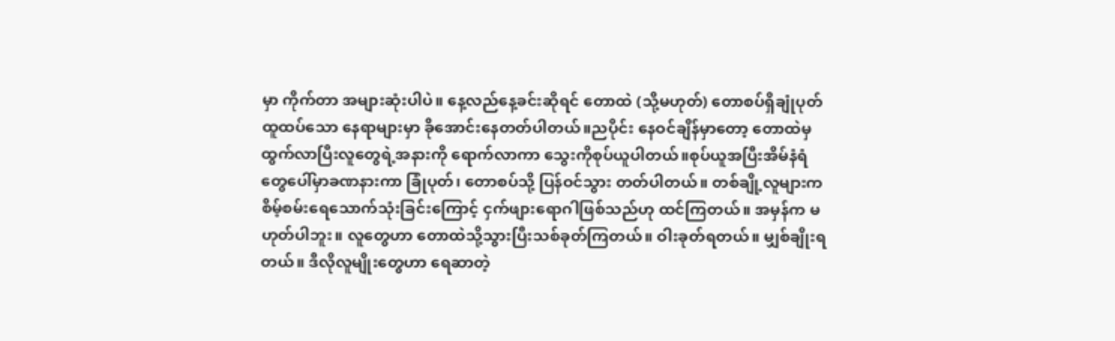မှာ ကိုက်တာ အများဆုံးပါပဲ။ နေ့လည်နေ့ခင်းဆိုရင် တောထဲ (သို့မဟုတ်) တောစပ်ရှိချုံပုတ် ထူထပ်သော နေရာများမှာ ခိုအောင်းနေတတ်ပါတယ်။ညပိုင်း နေဝင်ချိန်မှာတော့ တောထဲမှထွက်လာပြီးလူတွေရဲ့အနားကို ရောက်လာကာ သွေးကိုစုပ်ယူပါတယ်။စုပ်ယူအပြီးအိမ်နံရံတွေပေါ်မှာခဏနားကာ ခြုံပုတ်၊ တောစပ်သို့ ပြန်ဝင်သွား တတ်ပါတယ်။ တစ်ချို့လူများက စိမ့်စမ်းရေသောက်သုံးခြင်းကြောင့် ငှက်ဖျားရောဂါဖြစ်သည်ဟု ထင်ကြတယ်။ အမှန်က မဟုတ်ပါဘူး။ လူတွေဟာ တောထဲသို့သွားပြီးသစ်ခုတ်ကြတယ်။ ဝါးခုတ်ရတယ်။ မျှစ်ချိုးရတယ်။ ဒီလိုလူမျိုးတွေဟာ ရေဆာတဲ့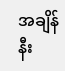အချိန် နီး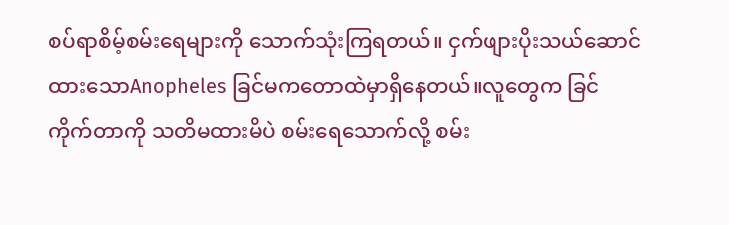စပ်ရာစိမ့်စမ်းရေများကို သောက်သုံးကြရတယ်။ ငှက်ဖျားပိုးသယ်ဆောင်ထားသောAnopheles ခြင်မကတောထဲမှာရှိနေတယ်။လူတွေက ခြင်ကိုက်တာကို သတိမထားမိပဲ စမ်းရေသောက်လို့ စမ်း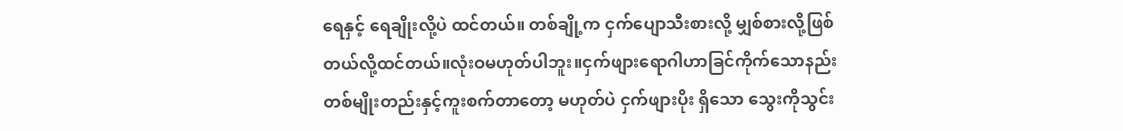ရေနှင့် ရေချိုးလို့ပဲ ထင်တယ်။ တစ်ချို့က ငှက်ပျောသီးစားလို့ မျှစ်စားလို့ဖြစ်တယ်လို့ထင်တယ်။လုံးဝမဟုတ်ပါဘူး။ငှက်ဖျားရောဂါဟာခြင်ကိုက်သောနည်းတစ်မျိုးတည်းနှင့်ကူးစက်တာတော့ မဟုတ်ပဲ ငှက်ဖျားပိုး ရှိသော သွေးကိုသွင်း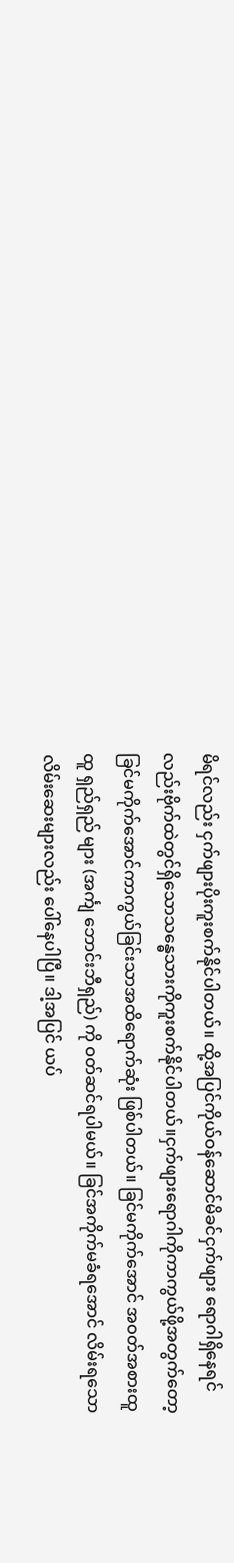မိရင်လည်း ငှက်ဖျားပိုးကူးစက်နိုင်ပါတယ်။ ထို့အပြင်ကိုယ်ဝန်ဆောင်မိခင်ငှက်ဖျား ရောဂါရှိနေရင်လည်းဗိုက်ထဲတွင်ရှိသောသန္ဓေသားကိုကူးစက်နိုင်ပါတယ်။ငှက်ဖျားရောဂါကိုကာကွယ်ဖို့အတွက်တော့ ခြင်မကိုက်အောင်ကာကွယ်ခြင်းသာအထိရောက်ဆုံး ဖြစ်ပါတယ်။ ခြင်မကိုက်အောင် အဝတ်အစားထူထူ ရှည်ရှည် များ (အင်္ကျ ဘောင်းဘီရှည်) ကို ဝတ်ဆင်ရပါမယ်။ ခြင်အကိုက်မခံရအောင် လိမ်းရသောလိမ်းဆေးများလည်း ပေါ်နေပါပြီ။ ဒါ့အပြင် ယပ်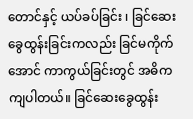တောင်နှင့် ယပ်ခပ်ခြင်း ၊ ခြင်ဆေးခွေထွန်းခြင်းကလည်း ခြင်မကိုက်အောင် ကာကွယ်ခြင်းတွင် အဓိက ကျပါတယ်။ ခြင်ဆေးခွေထွန်း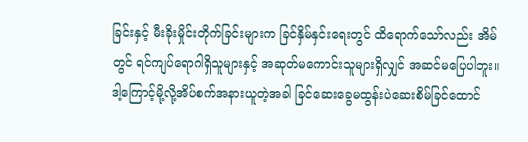ခြင်းနှင့် မီးခိုးမှိုင်းတိုက်ခြင်းများက ခြင်နှိမ်နှင်းရေးတွင် ထိရောက်သော်လည်း အိမ်တွင် ရင်ကျပ်ရောဂါရှိသူများနှင့် အဆုတ်မကောင်းသူများရှိလျှင် အဆင်မပြေပါဘူး။ဒါ့ကြောင့်မို့လို့အိပ်စက်အနားယူတဲ့အခါ ခြင်ဆေးခွေမထွန်းပဲဆေးစိမ်ခြင်ထောင်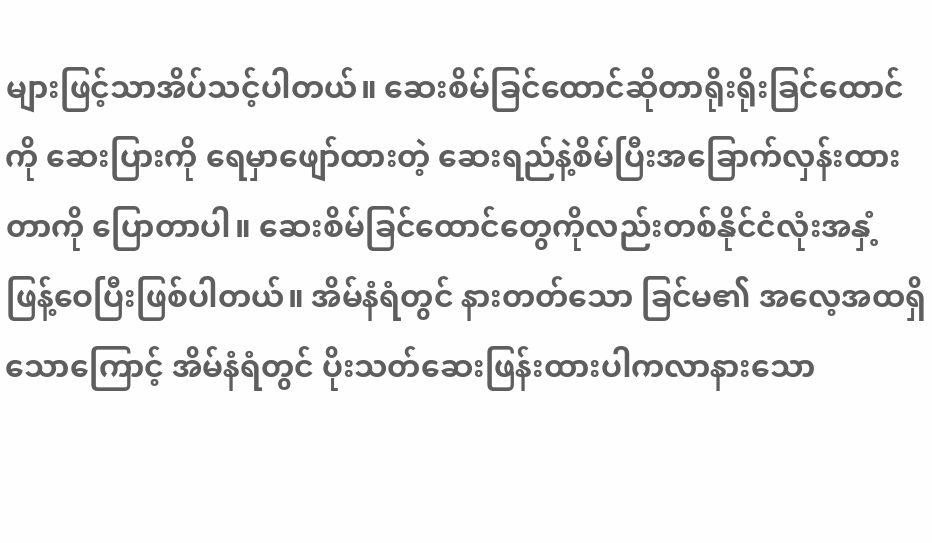များဖြင့်သာအိပ်သင့်ပါတယ်။ ဆေးစိမ်ခြင်ထောင်ဆိုတာရိုးရိုးခြင်ထောင်ကို ဆေးပြားကို ရေမှာဖျော်ထားတဲ့ ဆေးရည်နဲ့စိမ်ပြီးအခြောက်လှန်းထားတာကို ပြောတာပါ။ ဆေးစိမ်ခြင်ထောင်တွေကိုလည်းတစ်နိုင်ငံလုံးအနှံ့ ဖြန့်ဝေပြီးဖြစ်ပါတယ်။ အိမ်နံရံတွင် နားတတ်သော ခြင်မ၏ အလေ့အထရှိသောကြောင့် အိမ်နံရံတွင် ပိုးသတ်ဆေးဖြန်းထားပါကလာနားသော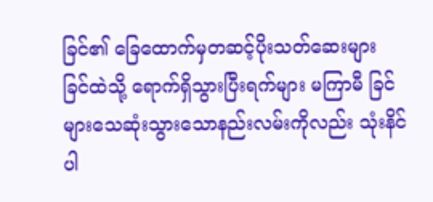ခြင်၏ ခြေထောက်မှတဆင့်ပိုးသတ်ဆေးများ ခြင်ထဲသို့ ရောက်ရှိသွားပြီးရက်များ မကြာမီ ခြင်များသေဆုံးသွားသောနည်းလမ်းကိုလည်း သုံးနိင်ပါ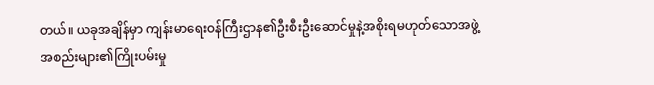တယ်။ ယခုအချိန်မှာ ကျန်းမာရေးဝန်ကြီးဌာန၏ဦးစီးဦးဆောင်မှုနဲ့အစိုးရမဟုတ်သောအဖွဲ့အစည်းများ၏ကြိုးပမ်းမှု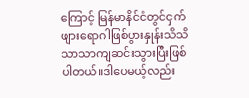ကြောင့် မြန်မာနိင်ငံတွင်ငှက်ဖျားရောဂါဖြစ်ပွားနှုန်းသိသိသာသာကျဆင်းသွားပြီးဖြစ်ပါတယ်။ဒါပေမယ့်လည်း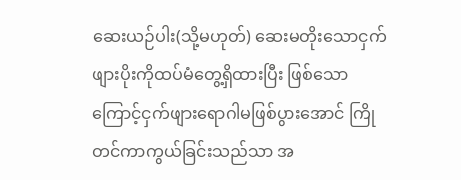ဆေးယဉ်ပါး(သို့မဟုတ်) ဆေးမတိုးသောငှက်ဖျားပိုးကိုထပ်မံတွေ့ရှိထားပြီး ဖြစ်သော ကြောင့်ငှက်ဖျားရောဂါမဖြစ်ပွားအောင် ကြိုတင်ကာကွယ်ခြင်းသည်သာ အ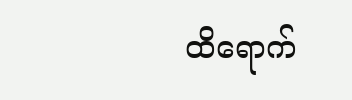ထိရောက်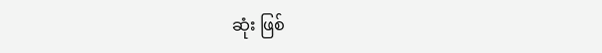ဆုံး ဖြစ်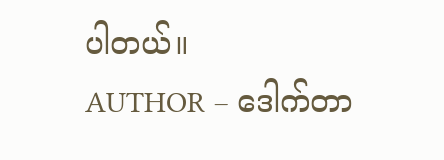ပါတယ်။
AUTHOR – ဒေါက်တာ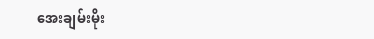အေးချမ်းမိုး